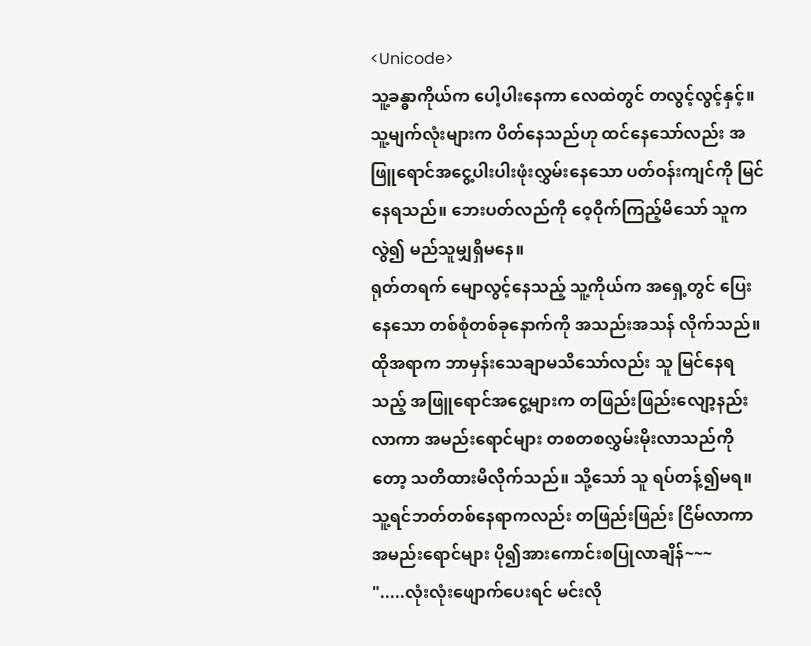<Unicode>
သူ့ခန္ဓာကိုယ်က ပေါ့ပါးနေကာ လေထဲတွင် တလွင့်လွင့်နှင့်။ သူ့မျက်လုံးများက ပိတ်နေသည်ဟု ထင်နေသော်လည်း အဖြူရောင်အငွေ့ပါးပါးဖုံးလွှမ်းနေသော ပတ်ဝန်းကျင်ကို မြင်နေရသည်။ ဘေးပတ်လည်ကို ဝေ့ဝိုက်ကြည့်မိသော် သူကလွဲ၍ မည်သူမျှရှိမနေ။
ရုတ်တရက် မျောလွင့်နေသည့် သူ့ကိုယ်က အရှေ့တွင် ပြေးနေသော တစ်စုံတစ်ခုနောက်ကို အသည်းအသန် လိုက်သည်။ ထိုအရာက ဘာမှန်းသေချာမသိသော်လည်း သူ မြင်နေရသည့် အဖြူရောင်အငွေ့များက တဖြည်းဖြည်းလျော့နည်းလာကာ အမည်းရောင်များ တစတစလွှမ်းမိုးလာသည်ကိုတော့ သတိထားမိလိုက်သည်။ သို့သော် သူ ရပ်တန့်၍မရ။ သူ့ရင်ဘတ်တစ်နေရာကလည်း တဖြည်းဖြည်း ငြိမ်လာကာ အမည်းရောင်များ ပို၍အားကောင်းစပြုလာချိန်~~~
".....လုံးလုံးဖျောက်ပေးရင် မင်းလို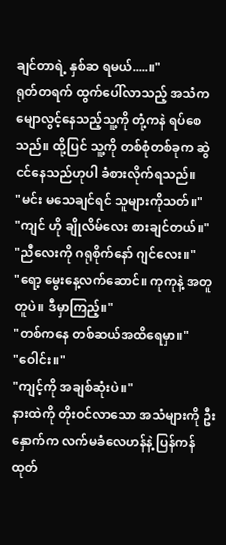ချင်တာရဲ့ နှစ်ဆ ရမယ်.....။"
ရုတ်တရက် ထွက်ပေါ်လာသည့် အသံက မျောလွင့်နေသည့်သူ့ကို တုံ့ကနဲ ရပ်စေသည်။ ထို့ပြင် သူ့ကို တစ်စုံတစ်ခုက ဆွဲငင်နေသည်ဟုပါ ခံစားလိုက်ရသည်။
"မင်း မသေချင်ရင် သူများကိုသတ်။"
"ကျင် ဟို ချိုလိမ်လေး စားချင်တယ်။"
"ညီလေးကို ဂရုစိုက်နော် ဂျင်လေး။"
"ရော့ မွေးနေ့လက်ဆောင်။ ကုကုနဲ့ အတူတူပဲ။ ဒီမှာကြည့်။"
"တစ်ကနေ တစ်ဆယ်အထိရေမှာ။"
"ဝေါင်း။"
"ကျင့်ကို အချစ်ဆုံးပဲ။"
နားထဲကို တိုးဝင်လာသော အသံများကို ဦးနှောက်က လက်မခံလေဟန်နဲ့ ပြန်ကန်ထုတ်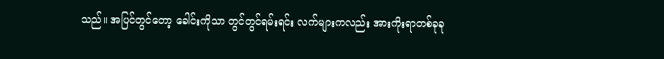သည်။ အပြင်တွင်တော့ ခေါင်းကိုသာ တွင်တွင်ရမ်းရင်း လက်များကလည်း အားကိုးရာတစ်ခုခု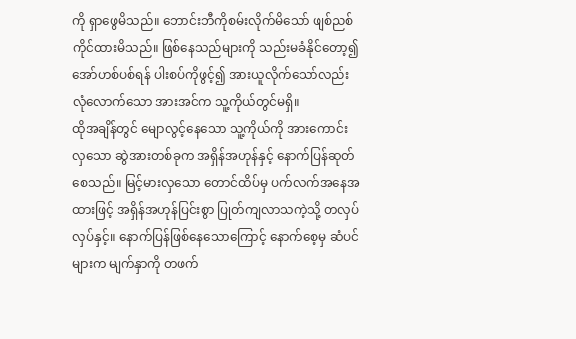ကို ရှာဖွေမိသည်။ ဘောင်းဘီကိုစမ်းလိုက်မိသော် ဖျစ်ညစ်ကိုင်ထားမိသည်။ ဖြစ်နေသည်များကို သည်းမခံနိုင်တော့၍ အော်ဟစ်ပစ်ရန် ပါးစပ်ကိုဖွင့်၍ အားယူလိုက်သော်လည်း လုံလောက်သော အားအင်က သူ့ကိုယ်တွင်မရှိ။
ထိုအချိန်တွင် မျောလွင့်နေသော သူ့ကိုယ်ကို အားကောင်းလှသော ဆွဲအားတစ်ခုက အရှိန်အဟုန်နှင့် နောက်ပြန်ဆုတ်စေသည်။ မြင့်မားလှသော တောင်ထိပ်မှ ပက်လက်အနေအထားဖြင့် အရှိန်အဟုန်ပြင်းစွာ ပြုတ်ကျလာသကဲ့သို့ တလှပ်လှပ်နှင့်။ နောက်ပြန်ဖြစ်နေသောကြောင့် နောက်စေ့မှ ဆံပင်များက မျက်နှာကို တဖက်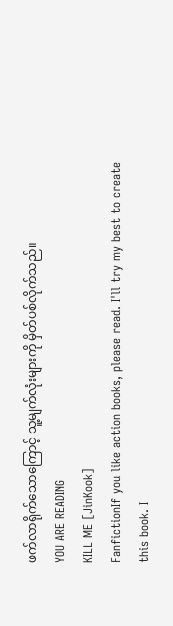ဖက်လာရိုက်သောကြောင့် သူ့မျက်လုံးများကို မှိတ်ပစ်လိုက်သည်။
YOU ARE READING
KILL ME [JinKook]
FanfictionIf you like action books, please read. I'll try my best to create this book. I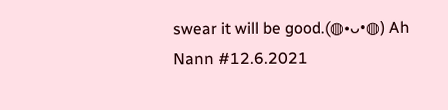swear it will be good.(◍•ᴗ•◍) Ah Nann #12.6.2021